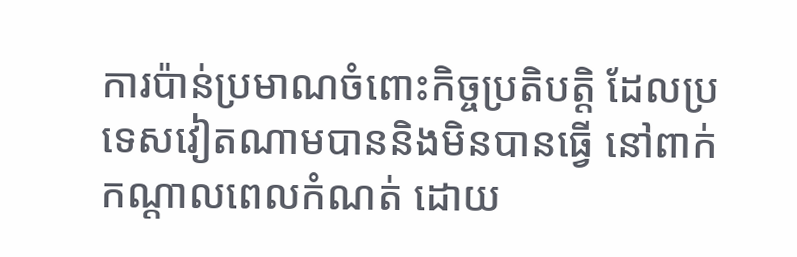ការប៉ាន់ប្រមាណចំពោះកិច្ចប្រតិបត្តិ ដែលប្រទេសវៀតណាមបាននិងមិនបានធ្វើ នៅពាក់កណ្តាលពេលកំណត់ ដោយ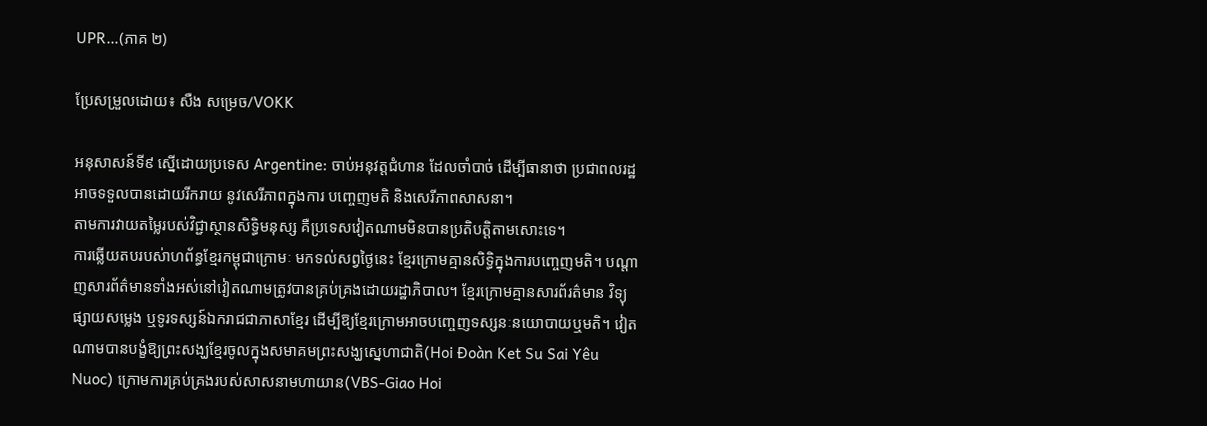UPR…(ភាគ ២)

ប្រែសម្រួលដោយ៖ សឺង សម្រេច/VOKK

អនុសាសន៍ទី៩ ស្នើដោយប្រទេស Argentine: ចាប់អនុវត្តជំហាន ដែលចាំបាច់ ដើម្បីធានាថា ប្រជាពលរដ្ឋអាចទទួលបានដោយរីករាយ នូវសេរីភាពក្នុងការ បញ្ចេញមតិ និងសេរីភាពសាសនា។
តាមការវាយតម្លៃរបស់វិជ្ជាស្ថានសិទ្ធិមនុស្ស គឺប្រទេសវៀតណាមមិនបានប្រតិបត្តិតាមសោះទេ។
ការឆ្លើយតបរបស់ាហព័ន្ធខ្មែរកម្ពុជាក្រោមៈ មកទល់សព្វថ្ងៃនេះ ខ្មែរក្រោមគ្មានសិទ្ធិក្នុងការបញ្ចេញមតិ។ បណ្តាញសារព័ត៌មានទាំងអស់នៅវៀតណាមត្រូវបានគ្រប់គ្រងដោយរដ្ឋាភិបាល។ ខ្មែរក្រោមគ្មានសារព័រត៌មាន វិទ្យុផ្សាយសម្លេង ឬទូរទស្សន៍ឯករាជជាភាសាខ្មែរ ដើម្បីឱ្យខ្មែរក្រោមអាចបញ្ចេញទស្សនៈនយោបាយឬមតិ។ វៀតណាមបានបង្ខំឱ្យព្រះសង្ឃខ្មែរចូលក្នុងសមាគមព្រះសង្ឃស្នេហាជាតិ(Hoi Đoàn Ket Su Sai Yêu Nuoc) ក្រោមការគ្រប់គ្រងរបស់សាសនាមហាយាន(VBS-Giao Hoi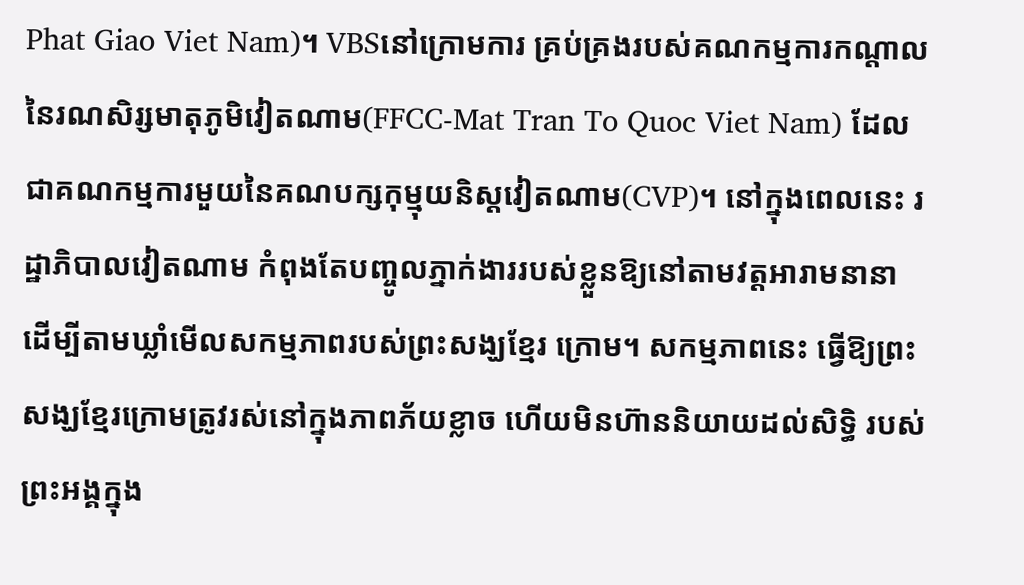Phat Giao Viet Nam)។ VBSនៅក្រោមការ គ្រប់គ្រងរបស់គណកម្មការកណ្តាលនៃរណសិរ្សមាតុភូមិវៀតណាម(FFCC-Mat Tran To Quoc Viet Nam) ដែលជាគណកម្មការមួយនៃគណបក្សកុម្មុយនិស្តវៀតណាម(CVP)។ នៅក្នុងពេលនេះ រដ្ឋាភិបាលវៀតណាម កំពុងតែបញ្ចូលភ្នាក់ងាររបស់ខ្លួនឱ្យនៅតាមវត្តអារាមនានា ដើម្បីតាមឃ្លាំមើលសកម្មភាពរបស់ព្រះសង្ឃខ្មែរ ក្រោម។ សកម្មភាពនេះ ធ្វើឱ្យព្រះសង្ឃខ្មែរក្រោមត្រូវរស់នៅក្នុងភាពភ័យខ្លាច ហើយមិនហ៊ាននិយាយដល់សិទ្ធិ របស់ព្រះអង្គក្នុង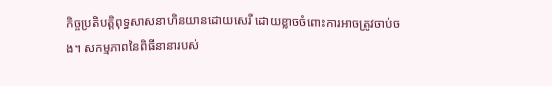កិច្ចប្រតិបត្តិពុទ្ធសាសនាហិនយានដោយសេរី ដោយខ្លាចចំពោះការអាចត្រូវចាប់ចង។ សកម្មភាពនៃពិធីនានារបស់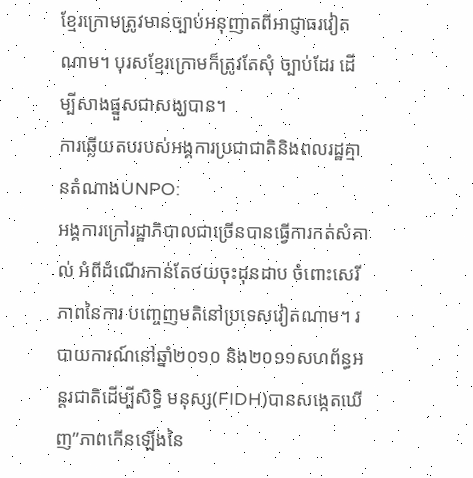ខ្មែរក្រោមត្រូវមានច្បាប់អនុញាតពីអាជ្ញាធរវៀតណាម។ បុរសខ្មែរក្រោមក៏ត្រូវតែសុំ ច្បាប់ដែរ ដើម្បីសាងផ្នួសជាសង្ឃបាន។
ការឆ្លើយតបរបស់អង្គការប្រជាជាតិនិងពលរដ្ឋគ្មានតំណាងUNPO:
អង្គការក្រៅរដ្ឋាភិបាលជាច្រើនបានធ្វើការកត់សំគាល់ អំពីដំណើរកាន់តែថយចុះដុនដាប ចំពោះសេរីភាពនៃការ បញ្ចេញមតិនៅប្រទេសវៀតណាម។ របាយការណ៍នៅឆ្នាំ២០១០ និង២០១១សហព័ន្ធអន្តរជាតិដើម្បីសិទ្ធិ មនុស្ស(FIDH)បានសង្កេតឃើញ”ភាពកើនឡើងនៃ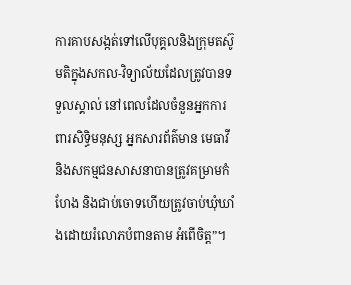ការគាបសង្កត់ទៅលើបុគ្គលនិងក្រុមតស៊ូមតិក្នុងសកល-វិទ្យាល័យដែលត្រូវបានទទួលស្គាល់ នៅពេលដែលចំនួនអ្នកការពារសិទ្ធិមនុស្ស អ្នកសារព័ត៌មាន មេធាវី និងសកម្មជនសាសនាបានត្រូវគម្រាមកំហែង និងជាប់ចោទហើយត្រូវចាប់ឃុំឃាំងដោយរំលោភបំពានតាម អំពើចិត្ត”។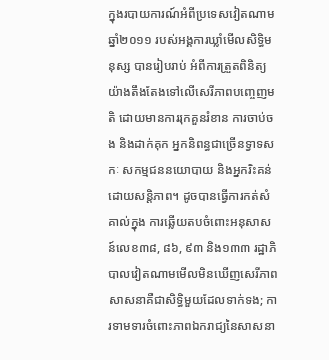ក្នុងរបាយការណ៍អំពីប្រទេសវៀតណាម ឆ្នាំ២០១១ របស់អង្គការឃ្លាំមើលសិទ្ធិមនុស្ស បានរៀបរាប់ អំពីការត្រួតពិនិត្យយ៉ាងតឹងតែងទៅលើសេរីភាពបញ្ចេញមតិ ដោយមានការរុកគួនរំខាន ការចាប់ចង និងដាក់គុក អ្នកនិពន្ធជាច្រើនទ្វាទសកៈ សកម្មជននយោបាយ និងអ្នករិះគន់ដោយសន្តិភាព។ ដូចបានធ្វើការកត់សំគាល់ក្នុង ការឆ្លើយតបចំពោះអនុសាសន៍លេខ៣៨, ៨៦, ៩៣ និង១៣៣ រដ្ឋាភិបាលវៀតណាមមើលមិនឃើញសេរីភាព សាសនាគឺជាសិទ្ធិមួយដែលទាក់ទង; ការទាមទារចំពោះភាពឯករាជ្យនៃសាសនា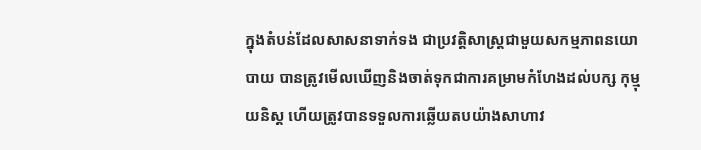ក្នុងតំបន់ដែលសាសនាទាក់ទង ជាប្រវត្តិសាស្ត្រជាមួយសកម្មភាពនយោបាយ បានត្រូវមើលឃើញនិងចាត់ទុកជាការគម្រាមកំហែងដល់បក្ស កុម្មុយនិស្ត ហើយត្រូវបានទទួលការឆ្លើយតបយ៉ាងសាហាវ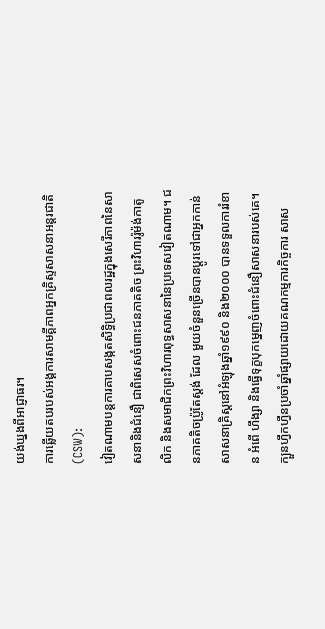យង់ឃ្នងពីអាជ្ញាធរ។
ការឆ្លើយតបរបស់អង្គការសាមគ្គីភាពអ្នកគ្រិស្ទសាសនាអន្តរជាតិ(CSW):
វៀតណាមបន្តការគាបសង្កតសិទ្ធិប្រជាពលរដ្ឋក្នុងសេរីភាពនៃសាសនានិងជំនឿ ជាពិសេសចំពោះជនភាគតិច ព្រះវិហាររ៉ូម៉ង់កាតូលិក និងសមាជិកព្រះវិហារពុទ្ធសាសនានៃប្រទេសវៀតណាម។ ជនភាគតិចប្រ៉ូតែស្តង់ ដែល មួយចំនួនច្រើនបានប្តូរទៅជាអ្នកកាន់សាសនាគ្រិស្តនៅអំឡុងឆ្នាំ១៩៩០ និង២០០០ បានទទួលការរំខាន អំពើ ហឹង្សា និងធ្វើទុក្ខបុកម្នេញចំពោះជំនឿសាសនារបស់គេ។ ក្បួនហ្វឹកហ្វឺនប្រចាំឆ្នាំផ្សាយដោយគណកម្មការកិច្ចការ សាស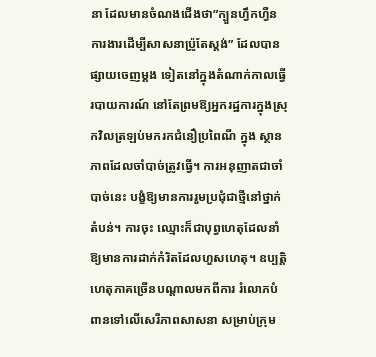នា ដែលមានចំណងជើងថា”ក្បួនហ្វឹកហ្វឺនការងារដើម្បីសាសនាប្រ៉ូតែស្តង់” ដែលបានផ្សាយចេញម្តង ទៀតនៅក្នុងតំណាក់កាលធ្វើរបាយការណ៍ នៅតែព្រមឱ្យអ្នករដ្ឋការក្នុងស្រុកវិលត្រឡប់មករកជំនឿប្រពៃណី ក្នុង ស្ថានភាពដែលចាំបាច់ត្រូវធ្វើ។ ការអនុញាតជាចាំបាច់នេះ បង្ខំឱ្យមានការរួមប្រជុំជាថ្មីនៅថ្នាក់តំបន់។ ការចុះ ឈ្មោះក៏ជាបុព្វហេតុដែលនាំឱ្យមានការដាក់កំរិតដែលហួសហេតុ។ ឧប្បត្តិហេតុភាគច្រើនបណ្តាលមកពីការ រំលោភបំពានទៅលើសេរីភាពសាសនា សម្រាប់ក្រុម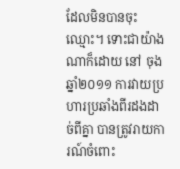ដែលមិនបានចុះឈ្មោះ។ ទោះជាយ៉ាងណាក៏ដោយ នៅ ចុងឆ្នាំ២០១១ ការវាយប្រហារប្រឆាំងពីរដងដាច់ពីគ្នា បានត្រូវរាយការណ៍ចំពោះ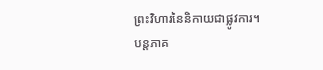ព្រះវិហារនៃនិកាយជាផ្លូវការ។
បន្តភាគ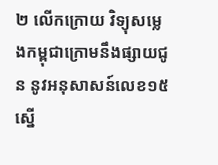២ លើកក្រោយ វិទ្យុសម្លេងកម្ពុជាក្រោមនឹងផ្សាយជូន នូវអនុសាសន៍លេខ១៥ ស្នើ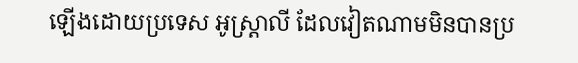ឡើងដោយប្រទេស អូស្ត្រាលី ដែលវៀតណាមមិនបានប្រ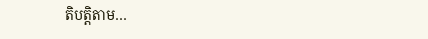តិបត្តិតាម…